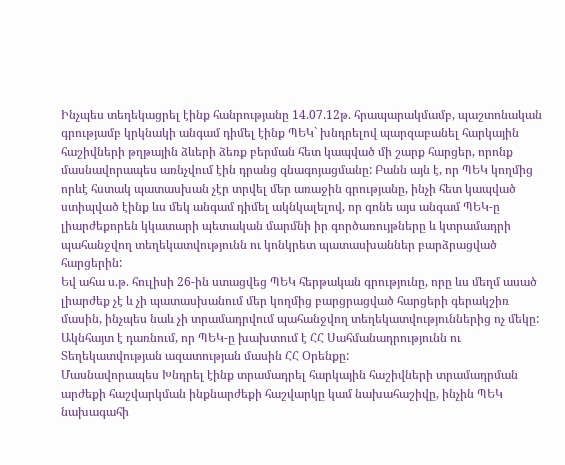Ինչպես տեղեկացրել էինք հանրությանը 14.07.12թ. հրապարակմամբ, պաշտոնական գրությամբ կրկնակի անգամ դիմել էինք ՊԵԿ` խնդրելով պարզաբանել հարկային հաշիվների թղթային ձևերի ձեռք բերման հետ կապված մի շարք հարցեր, որոնք մասնավորապես առնչվում էին դրանց գնագոյացմանը: Բանն այն է, որ ՊԵԿ կողմից որևէ հստակ պատասխան չէր տրվել մեր առաջին գրությանը, ինչի հետ կապված ստիպված էինք ևս մեկ անգամ դիմել ակնկալելով, որ գոնե այս անգամ ՊԵԿ-ը լիարժեքորեն կկատարի պետական մարմնի իր գործառույթները և կտրամադրի պահանջվող տեղեկատվությունն ու կոնկրետ պատասխաններ բարձրացված հարցերին:
Եվ ահա ս.թ. հուլիսի 26-ին ստացվեց ՊԵԿ հերթական գրությունը, որը ևս մեղմ ասած լիարժեք չէ և չի պատասխանում մեր կողմից բարցրացված հարցերի գերակշիռ մասին, ինչպես նաև չի տրամադրվում պահանջվող տեղեկատվություններից ոչ մեկը:
Ակնհայտ է դառնում, որ ՊԵԿ-ը խախտում է ՀՀ Սահմանադրությունն ու Տեղեկատվության ազատության մասին ՀՀ Օրենքը:
Մասնավորապես Խնդրել էինք տրամադրել հարկային հաշիվների տրամադրման արժեքի հաշվարկման ինքնարժեքի հաշվարկը կամ նախահաշիվը, ինչին ՊԵԿ նախագահի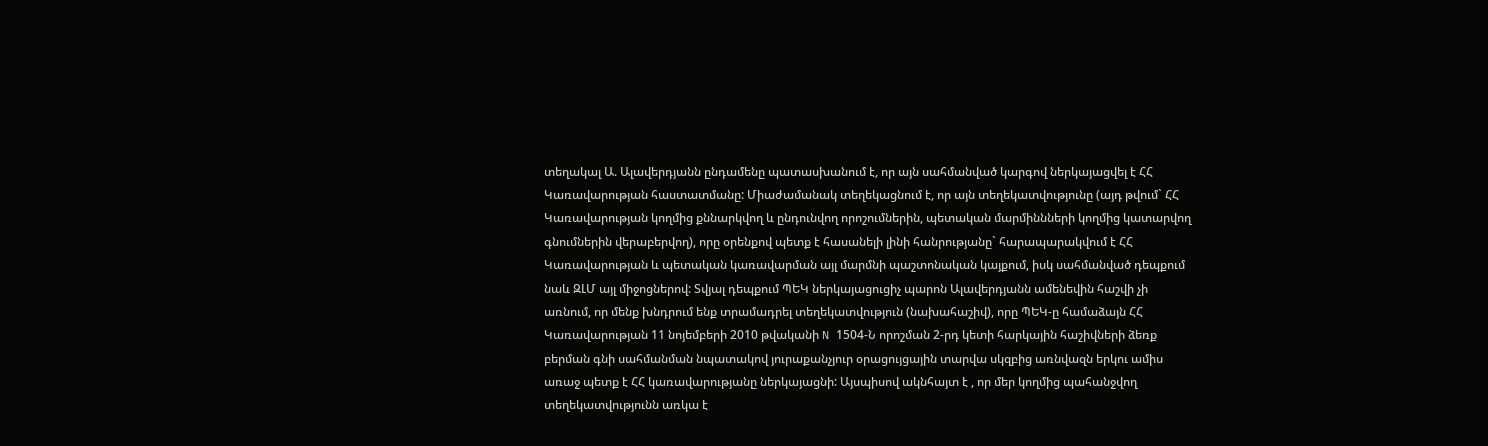տեղակալ Ա. Ալավերդյանն ընդամենը պատասխանում է, որ այն սահմանված կարգով ներկայացվել է ՀՀ Կառավարության հաստատմանը: Միաժամանակ տեղեկացնում է, որ այն տեղեկատվությունը (այդ թվում` ՀՀ Կառավարության կողմից քննարկվող և ընդունվող որոշումներին, պետական մարմիննների կողմից կատարվող գնումներին վերաբերվող), որը օրենքով պետք է հասանելի լինի հանրությանը` հարապարակվում է ՀՀ Կառավարության և պետական կառավարման այլ մարմնի պաշտոնական կայքում, իսկ սահմանված դեպքում նաև ԶԼՄ այլ միջոցներով: Տվյալ դեպքում ՊԵԿ ներկայացուցիչ պարոն Ալավերդյանն ամենեվին հաշվի չի առնում, որ մենք խնդրում ենք տրամադրել տեղեկատվություն (նախահաշիվ), որը ՊԵԿ-ը համաձայն ՀՀ Կառավարության 11 նոյեմբերի 2010 թվականի N 1504-Ն որոշման 2-րդ կետի հարկային հաշիվների ձեռք բերման գնի սահմանման նպատակով յուրաքանչյուր օրացույցային տարվա սկզբից առնվազն երկու ամիս առաջ պետք է ՀՀ կառավարությանը ներկայացնի: Այսպիսով ակնհայտ է , որ մեր կողմից պահանջվող տեղեկատվությունն առկա է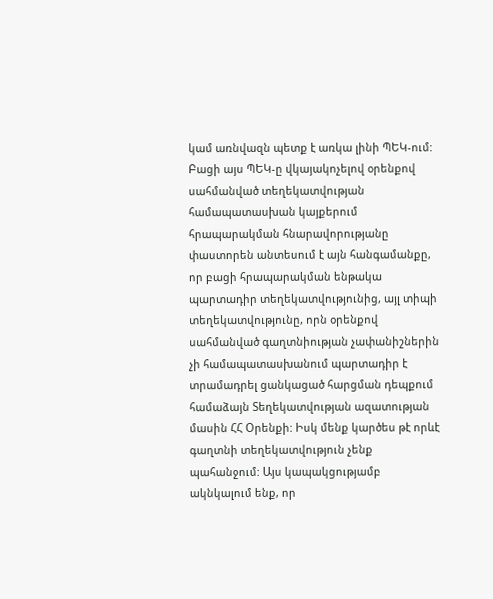կամ առնվազն պետք է առկա լինի ՊԵԿ-ում: Բացի այս ՊԵԿ-ը վկայակոչելով օրենքով սահմանված տեղեկատվության համապատասխան կայքերում հրապարակման հնարավորությանը փաստորեն անտեսում է այն հանգամանքը, որ բացի հրապարակման ենթակա պարտադիր տեղեկատվությունից, այլ տիպի տեղեկատվությունը, որն օրենքով սահմանված գաղտնիության չափանիշներին չի համապատասխանում պարտադիր է տրամադրել ցանկացած հարցման դեպքում համաձայն Տեղեկատվության ազատության մասին ՀՀ Օրենքի: Իսկ մենք կարծես թէ որևէ գաղտնի տեղեկատվություն չենք պահանջում: Այս կապակցությամբ ակնկալում ենք, որ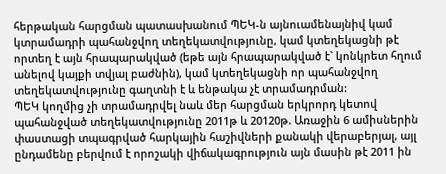հերթական հարցման պատասխանում ՊԵԿ-ն այնուամենայնիվ կամ կտրամադրի պահանջվող տեղեկատվությունը, կամ կտեղեկացնի թէ որտեղ է այն հրապարակված (եթե այն հրապարակված է` կոնկրետ հղում անելով կայքի տվյալ բաժնին), կամ կտեղեկացնի որ պահանջվող տեղեկատվությունը գաղտնի է և ենթակա չէ տրամադրման:
ՊԵԿ կողմից չի տրամադրվել նաև մեր հարցման երկրորդ կետով պահանջված տեղեկատվությունը 2011թ և 20120թ. Առաջին 6 ամիսներին փաստացի տպագրված հարկային հաշիվների քանակի վերաբերյալ, այլ ընդամենը բերվում է որոշակի վիճակագրություն այն մասին թէ 2011 ին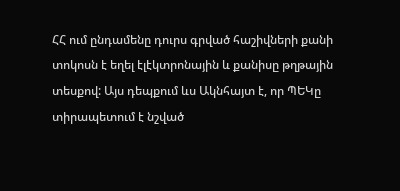ՀՀ ում ընդամենը դուրս գրված հաշիվների քանի տոկոսն է եղել էլէկտրոնային և քանիսը թղթային տեսքով: Այս դեպքում ևս Ակնհայտ է, որ ՊԵԿը տիրապետում է նշված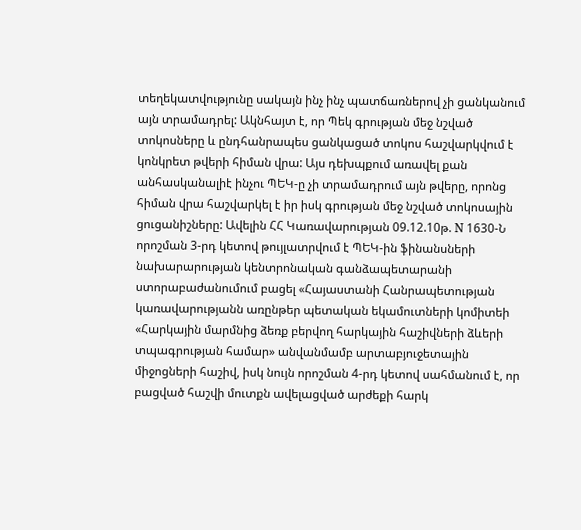տեղեկատվությունը սակայն ինչ ինչ պատճառներով չի ցանկանում այն տրամադրել: Ակնհայտ է, որ Պեկ գրության մեջ նշված տոկոսները և ընդհանրապես ցանկացած տոկոս հաշվարկվում է կոնկրետ թվերի հիման վրա: Այս դեխպքում առավել քան անհասկանալիէ ինչու ՊԵԿ-ը չի տրամադրում այն թվերը, որոնց հիման վրա հաշվարկել է իր իսկ գրության մեջ նշված տոկոսային ցուցանիշները: Ավելին ՀՀ Կառավարության 09.12.10թ. N 1630-Ն որոշման 3-րդ կետով թույլատրվում է ՊԵԿ-ին ֆինանսների նախարարության կենտրոնական գանձապետարանի ստորաբաժանումում բացել «Հայաստանի Հանրապետության կառավարությանն առընթեր պետական եկամուտների կոմիտեի «Հարկային մարմնից ձեռք բերվող հարկային հաշիվների ձևերի տպագրության համար» անվանմամբ արտաբյուջետային միջոցների հաշիվ, իսկ նույն որոշման 4-րդ կետով սահմանում է, որ բացված հաշվի մուտքն ավելացված արժեքի հարկ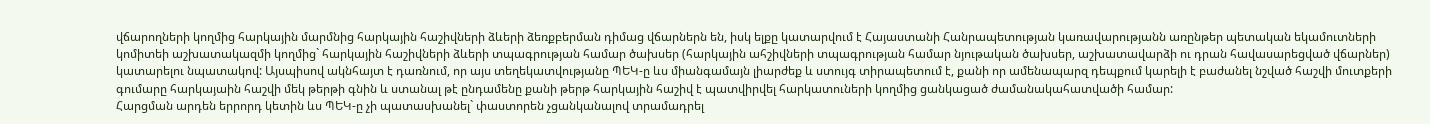վճարողների կողմից հարկային մարմնից հարկային հաշիվների ձևերի ձեռքբերման դիմաց վճարներն են, իսկ ելքը կատարվում է Հայաստանի Հանրապետության կառավարությանն առընթեր պետական եկամուտների կոմիտեի աշխատակազմի կողմից` հարկային հաշիվների ձևերի տպագրության համար ծախսեր (հարկային ահշիվների տպագրության համար նյութական ծախսեր, աշխատավարձի ու դրան հավասարեցված վճարներ) կատարելու նպատակով: Այսպիսով ակնհայտ է դառնում, որ այս տեղեկատվությանը ՊԵԿ-ը ևս միանգամայն լիարժեք և ստույգ տիրապետում է, քանի որ ամենապարզ դեպքում կարելի է բաժանել նշված հաշվի մուտքերի գումարը հարկայաին հաշվի մեկ թերթի գնին և ստանալ թէ ընդամենը քանի թերթ հարկային հաշիվ է պատվիրվել հարկատուների կողմից ցանկացած ժամանակահատվածի համար:
Հարցման արդեն երրորդ կետին ևս ՊԵԿ-ը չի պատասխանել` փաստորեն չցանկանալով տրամադրել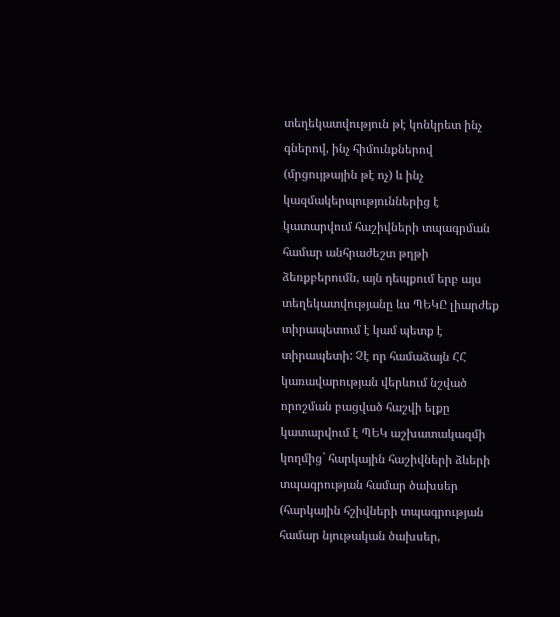տեղեկատվություն թէ կոնկրետ ինչ գներով, ինչ հիմունքներով (մրցույթային թէ ոչ) և ինչ կազմակերպություններից է կատարվում հաշիվների տպագրման համար անհրաժեշտ թղթի ձեռքբերումն, այն դեպքում երբ այս տեղեկատվությանը ևս ՊԵԿԸ լիարժեք տիրապետում է կամ պետք է տիրապետի: Չէ որ համաձայն ՀՀ կառավարության վերևում նշված որոշման բացված հաշվի ելքը կատարվում է ՊԵԿ աշխատակազմի կողմից` հարկային հաշիվների ձևերի տպագրության համար ծախսեր (հարկային հշիվների տպագրության համար նյութական ծախսեր,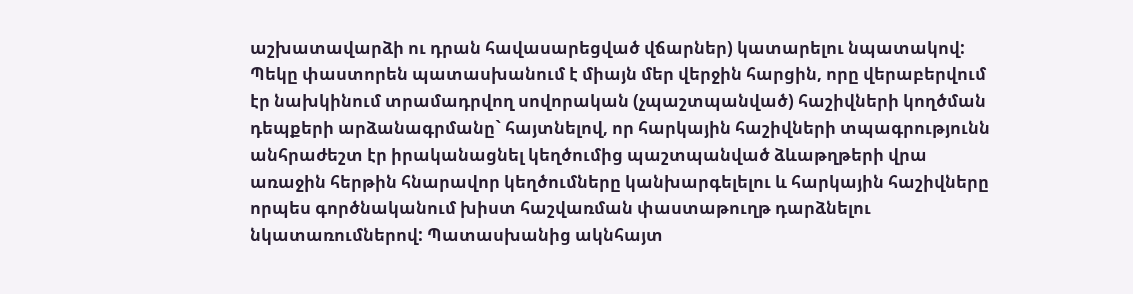աշխատավարձի ու դրան հավասարեցված վճարներ) կատարելու նպատակով:
Պեկը փաստորեն պատասխանում է միայն մեր վերջին հարցին, որը վերաբերվում էր նախկինում տրամադրվող սովորական (չպաշտպանված) հաշիվների կողծման դեպքերի արձանագրմանը` հայտնելով, որ հարկային հաշիվների տպագրությունն անհրաժեշտ էր իրականացնել կեղծումից պաշտպանված ձևաթղթերի վրա առաջին հերթին հնարավոր կեղծումները կանխարգելելու և հարկային հաշիվները որպես գործնականում խիստ հաշվառման փաստաթուղթ դարձնելու նկատառումներով: Պատասխանից ակնհայտ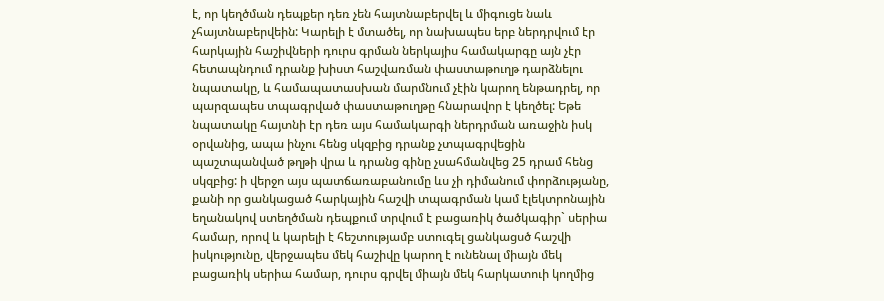է, որ կեղծման դեպքեր դեռ չեն հայտնաբերվել և միգուցե նաև չհայտնաբերվեին: Կարելի է մտածել, որ նախապես երբ ներդրվում էր հարկային հաշիվների դուրս գրման ներկայիս համակարգը այն չէր հետապնդում դրանք խիստ հաշվառման փաստաթուղթ դարձնելու նպատակը, և համապատասխան մարմնում չէին կարող ենթադրել, որ պարզապես տպագրված փաստաթուղթը հնարավոր է կեղծել: Եթե նպատակը հայտնի էր դեռ այս համակարգի ներդրման առաջին իսկ օրվանից, ապա ինչու հենց սկզբից դրանք չտպագրվեցին պաշտպանված թղթի վրա և դրանց գինը չսահմանվեց 25 դրամ հենց սկզբից: ի վերջո այս պատճառաբանումը ևս չի դիմանում փորձությանը, քանի որ ցանկացած հարկային հաշվի տպագրման կամ էլեկտրոնային եղանակով ստեղծման դեպքում տրվում է բացառիկ ծածկագիր` սերիա համար, որով և կարելի է հեշտությամբ ստուգել ցանկացսծ հաշվի իսկությունը, վերջապես մեկ հաշիվը կարող է ունենալ միայն մեկ բացառիկ սերիա համար, դուրս գրվել միայն մեկ հարկատուի կողմից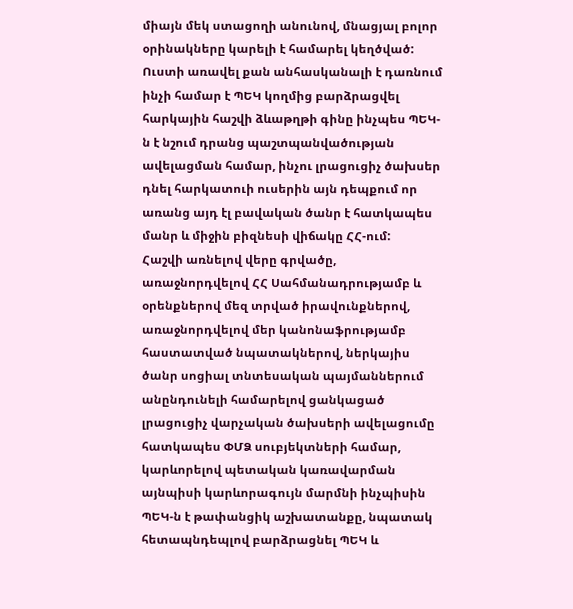միայն մեկ ստացողի անունով, մնացյալ բոլոր օրինակները կարելի է համարել կեղծված: Ուստի առավել քան անհասկանալի է դառնում ինչի համար է ՊԵԿ կողմից բարձրացվել հարկային հաշվի ձևաթղթի գինը ինչպես ՊԵԿ-ն է նշում դրանց պաշտպանվածության ավելացման համար, ինչու լրացուցիչ ծախսեր դնել հարկատուի ուսերին այն դեպքում որ առանց այդ էլ բավական ծանր է հատկապես մանր և միջին բիզնեսի վիճակը ՀՀ-ում:
Հաշվի առնելով վերը գրվածը, առաջնորդվելով ՀՀ Սահմանադրությամբ և օրենքներով մեզ տրված իրավունքներով, առաջնորդվելով մեր կանոնաֆրությամբ հաստատված նպատակներով, ներկայիս ծանր սոցիալ տնտեսական պայմաններում անընդունելի համարելով ցանկացած լրացուցիչ վարչական ծախսերի ավելացումը հատկապես ՓՄՁ սուբյեկտների համար, կարևորելով պետական կառավարման այնպիսի կարևորագույն մարմնի ինչպիսին ՊԵԿ-ն է թափանցիկ աշխատանքը, նպատակ հետապնդեպլով բարձրացնել ՊԵԿ և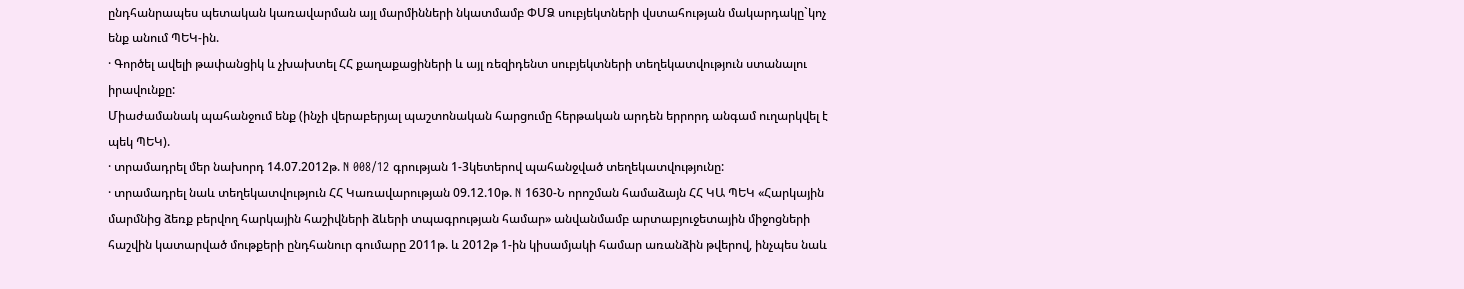ընդհանրապես պետական կառավարման այլ մարմինների նկատմամբ ՓՄՁ սուբյեկտների վստահության մակարդակը`կոչ ենք անում ՊԵԿ-ին.
· Գործել ավելի թափանցիկ և չխախտել ՀՀ քաղաքացիների և այլ ռեզիդենտ սուբյեկտների տեղեկատվություն ստանալու իրավունքը:
Միաժամանակ պահանջում ենք (ինչի վերաբերյալ պաշտոնական հարցումը հերթական արդեն երրորդ անգամ ուղարկվել է պեկ ՊԵԿ).
· տրամադրել մեր նախորդ 14.07.2012թ. N 008/12 գրության 1-3կետերով պահանջված տեղեկատվությունը:
· տրամադրել նաև տեղեկատվություն ՀՀ Կառավարության 09.12.10թ. N 1630-Ն որոշման համաձայն ՀՀ ԿԱ ՊԵԿ «Հարկային մարմնից ձեռք բերվող հարկային հաշիվների ձևերի տպագրության համար» անվանմամբ արտաբյուջետային միջոցների հաշվին կատարված մութքերի ընդհանուր գումարը 2011թ. և 2012թ 1-ին կիսամյակի համար առանձին թվերով, ինչպես նաև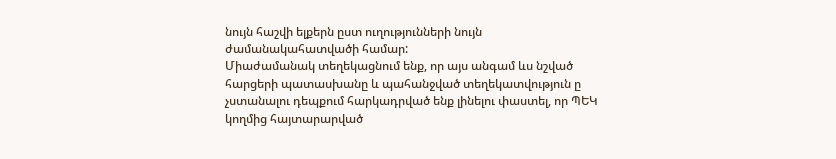նույն հաշվի ելքերն ըստ ուղությունների նույն ժամանակահատվածի համար:
Միաժամանակ տեղեկացնում ենք, որ այս անգամ ևս նշված հարցերի պատասխանը և պահանջված տեղեկատվություն ը չստանալու դեպքում հարկադրված ենք լինելու փաստել, որ ՊԵԿ կողմից հայտարարված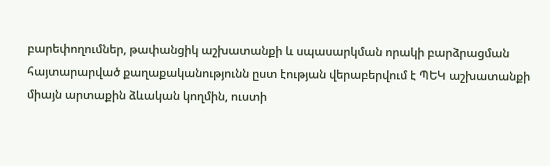բարեփողումներ, թափանցիկ աշխատանքի և սպասարկման որակի բարձրացման հայտարարված քաղաքականությունն ըստ էության վերաբերվում է ՊԵԿ աշխատանքի միայն արտաքին ձևական կողմին, ուստի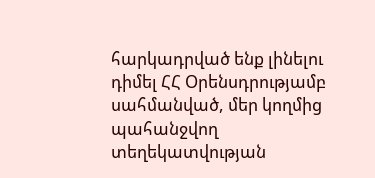հարկադրված ենք լինելու դիմել ՀՀ Օրենսդրությամբ սահմանված, մեր կողմից պահանջվող տեղեկատվության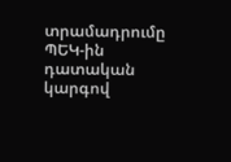տրամադրումը ՊԵԿ-ին դատական կարգով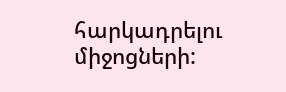հարկադրելու միջոցների: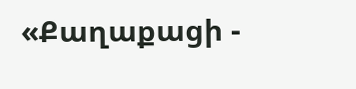«Քաղաքացի -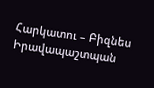Հարկատու – Բիզնես Իրավապաշտպան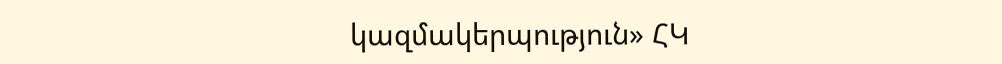կազմակերպություն» ՀԿ